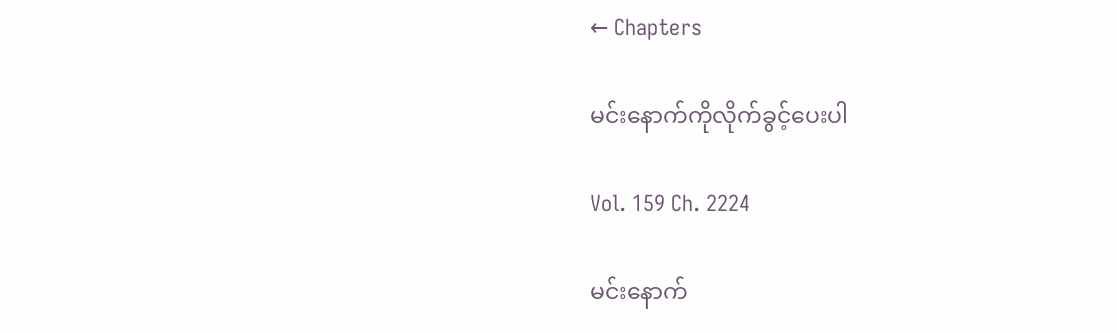← Chapters

မင်းနောက်ကိုလိုက်ခွင့်ပေးပါ

Vol. 159 Ch. 2224

မင်းနောက်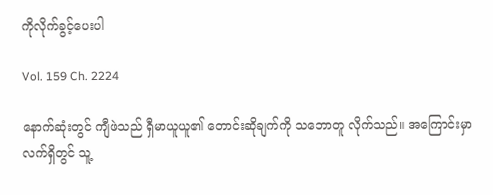ကိုလိုက်ခွင့်ပေးပါ

Vol. 159 Ch. 2224

နောက်ဆုံးတွင် ကျီဖဲသည် ရှီမာယူယူ၏ တောင်းဆိုချက်ကို သဘောတူ လိုက်သည်။ အကြောင်းမှာ လက်ရှိတွင် သူ့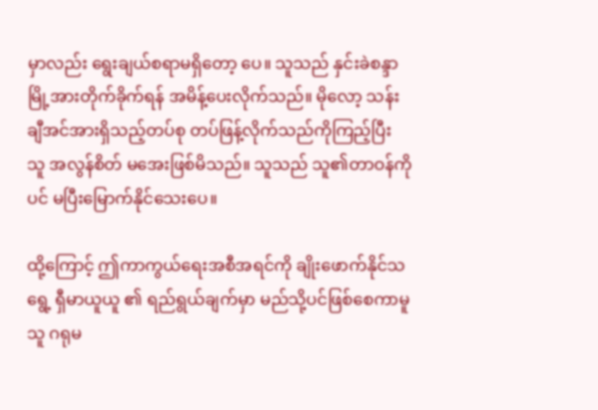မှာလည်း ရွေးချယ်စရာမရှိတော့ ပေ။ သူသည် နှင်းခဲစန္ဒာမြို့အားတိုက်ခိုက်ရန် အမိန့်ပေးလိုက်သည်။ မိုလော့ သန်းချီအင်အားရှိသည့်တပ်စု တပ်ဖြန့်လိုက်သည်ကိုကြည့်ပြီး သူ အလွန်စိတ် မအေးဖြစ်မိသည်။ သူသည် သူ၏တာဝန်ကိုပင် မပြီးမြောက်နိုင်သေးပေ။

ထို့ကြောင့် ဤကာကွယ်ရေးအစီအရင်ကို ချိုးဖောက်နိုင်သရွေ့ ရှီမာယူယူ ၏ ရည်ရွယ်ချက်မှာ မည်သို့ပင်ဖြစ်စေကာမူ သူ ဂရုမ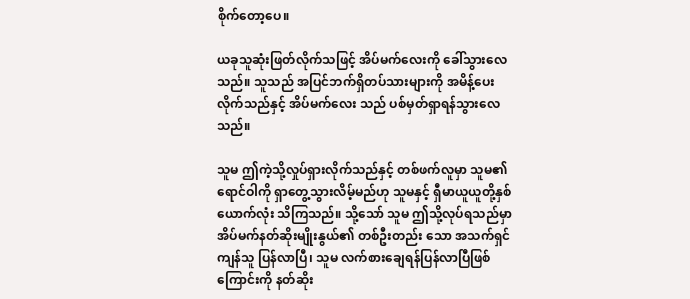စိုက်တော့ပေ။

ယခုသူဆုံးဖြတ်လိုက်သဖြင့် အိပ်မက်လေးကို ခေါ်သွားလေသည်။ သူသည် အပြင်ဘက်ရှိတပ်သားများကို အမိန့်ပေးလိုက်သည်နှင့် အိပ်မက်လေး သည် ပစ်မှတ်ရှာရန်သွားလေသည်။

သူမ ဤကဲ့သို့လှုပ်ရှားလိုက်သည်နှင့် တစ်ဖက်လူမှာ သူမ၏ ရောင်ဝါကို ရှာတွေ့သွားလိမ့်မည်ဟု သူမနှင့် ရှီမာယူယူတို့နှစ်ယောက်လုံး သိကြသည်။ သို့သော် သူမ ဤသို့လုပ်ရသည်မှာ အိပ်မက်နတ်ဆိုးမျိုးနွယ်၏ တစ်ဦးတည်း သော အသက်ရှင်ကျန်သူ ပြန်လာပြီ၊ သူမ လက်စားချေရန်ပြန်လာပြီဖြစ် ကြောင်းကို နတ်ဆိုး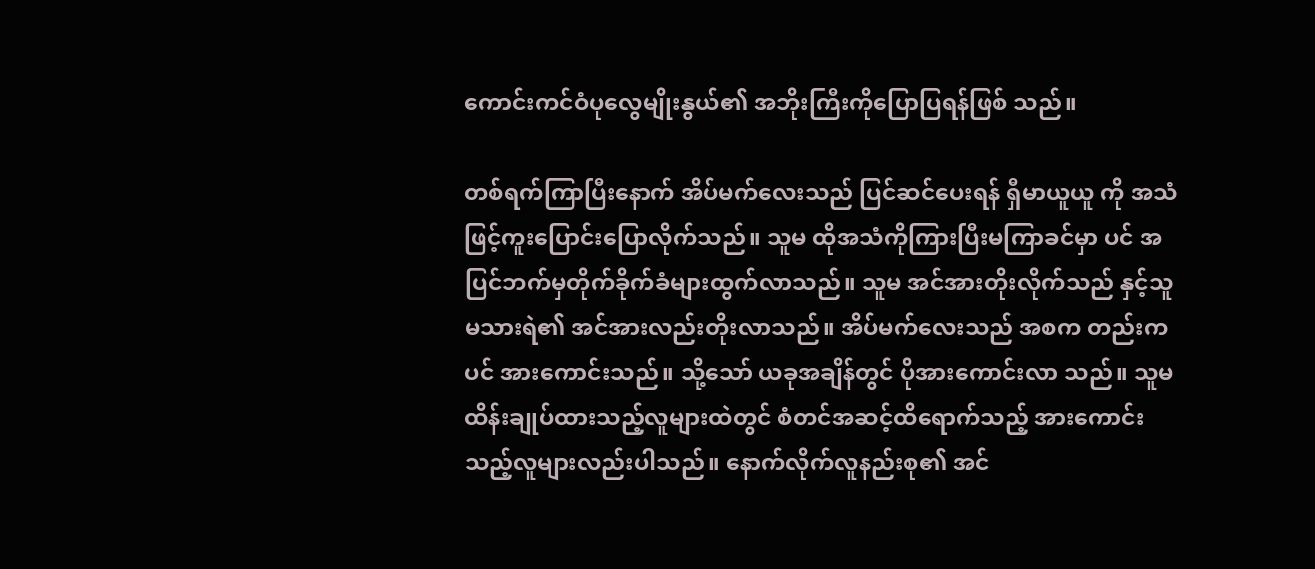ကောင်းကင်ဝံပုလွေမျိုးနွယ်၏ အဘိုးကြီးကိုပြောပြရန်ဖြစ် သည်။

တစ်ရက်ကြာပြီးနောက် အိပ်မက်လေးသည် ပြင်ဆင်ပေးရန် ရှီမာယူယူ ကို အသံဖြင့်ကူးပြောင်းပြောလိုက်သည်။ သူမ ထိုအသံကိုကြားပြီးမကြာခင်မှာ ပင် အပြင်ဘက်မှတိုက်ခိုက်ခံများထွက်လာသည်။ သူမ အင်အားတိုးလိုက်သည် နှင့်သူမသားရဲ၏ အင်အားလည်းတိုးလာသည်။ အိပ်မက်လေးသည် အစက တည်းကပင် အားကောင်းသည်။ သို့သော် ယခုအချိန်တွင် ပိုအားကောင်းလာ သည်။ သူမ ထိန်းချုပ်ထားသည့်လူများထဲတွင် စံတင်အဆင့်ထိရောက်သည့် အားကောင်းသည့်လူများလည်းပါသည်။ နောက်လိုက်လူနည်းစု၏ အင်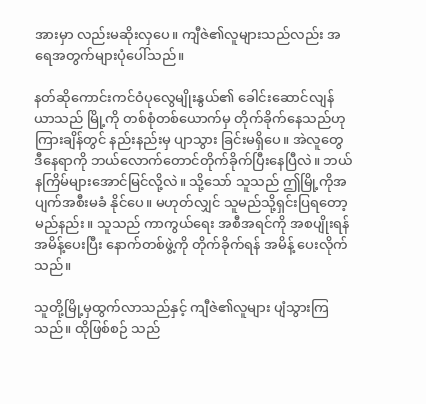အားမှာ လည်းမဆိုးလှပေ။ ကျီဇဲ၏လူများသည်လည်း အရေအတွက်များပုံပေါ်သည်။

နတ်ဆိုကောင်းကင်ဝံပုလွေမျိုးနွယ်၏ ခေါင်းဆောင်လျန်ယာသည် မြို့ကို တစ်စုံတစ်ယောက်မှ တိုက်ခိုက်နေသည်ဟု ကြားချိန်တွင် နည်းနည်းမှ ပျာသွား ခြင်းမရှိပေ။ အဲလူတွေ ဒီနေရာကို ဘယ်လောက်တောင်တိုက်ခိုက်ပြီးနေပြီလဲ။ ဘယ်နကြိမ်များအောင်မြင်လို့လဲ။ သို့သော် သူသည် ဤမြို့ကိုအပျက်အစီးမခံ နိုင်ပေ။ မဟုတ်လျှင် သူမည်သို့ရှင်းပြရတော့မည်နည်း။ သူသည် ကာကွယ်ရေး အစီအရင်ကို အစပျိုးရန် အမိန့်ပေးပြီး နောက်တစ်ဖွဲ့ကို တိုက်ခိုက်ရန် အမိန့် ပေးလိုက်သည်။

သူတို့မြို့မှထွက်လာသည်နှင့် ကျီဇဲ၏လူများ ပျံသွားကြသည်။ ထိုဖြစ်စဉ် သည်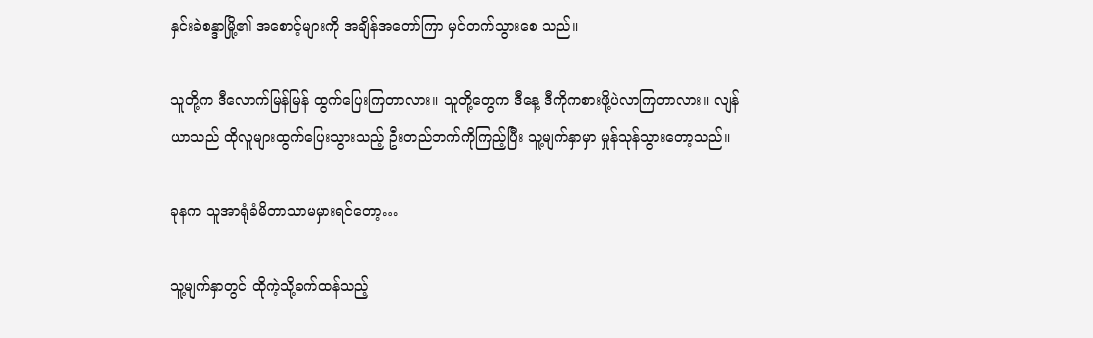နှင်းခဲစန္ဒာမြို့၏ အစောင့်များကို အချိန်အတော်ကြာ မှင်တက်သွားစေ သည်။

သူတို့က ဒီလောက်မြန်မြန် ထွက်ပြေးကြတာလား။ သူတို့တွေက ဒီနေ့ ဒီကိုကစားဖို့ပဲလာကြတာလား။ လျန်ယာသည် ထိုလူများထွက်ပြေးသွားသည့် ဦးတည်ဘက်ကိုကြည့်ပြီး သူ့မျက်နှာမှာ မှုန်သုန်သွားတော့သည်။

ခုနက သူအာရုံခံမိတာသာမမှားရင်တော့…

သူ့မျက်နှာတွင် ထိုကဲ့သို့ခက်ထန်သည့်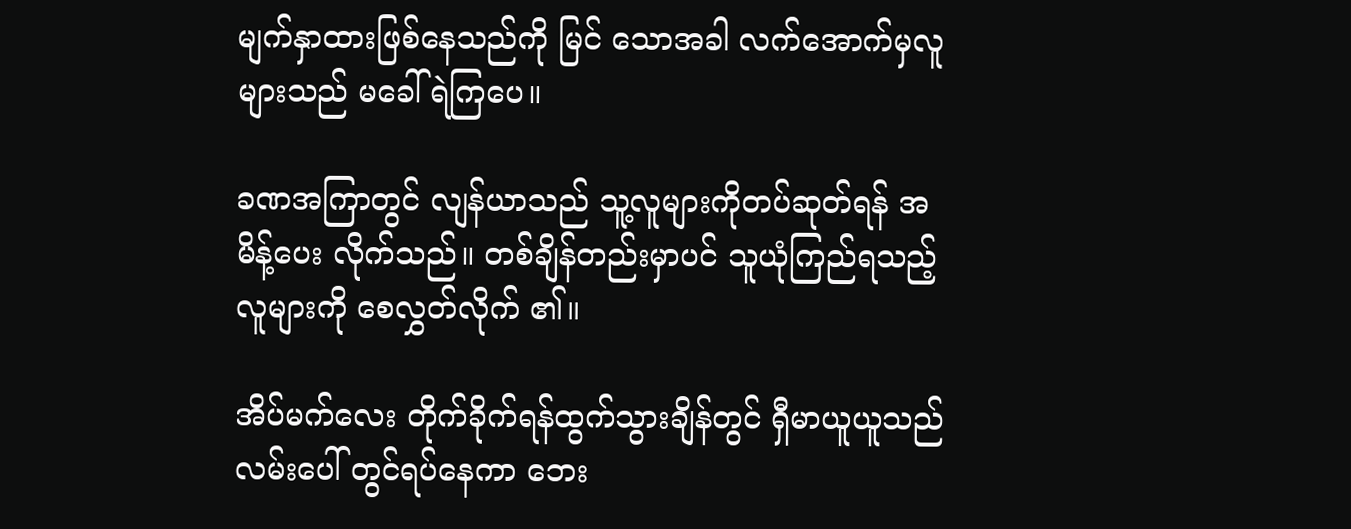မျက်နှာထားဖြစ်နေသည်ကို မြင် သောအခါ လက်အောက်မှလူများသည် မခေါ်ရဲကြပေ။

ခဏအကြာတွင် လျန်ယာသည် သူ့လူများကိုတပ်ဆုတ်ရန် အမိန့်ပေး လိုက်သည်။ တစ်ချိန်တည်းမှာပင် သူယုံကြည်ရသည့်လူများကို စေလွှတ်လိုက် ၏။

အိပ်မက်လေး တိုက်ခိုက်ရန်ထွက်သွားချိန်တွင် ရှီမာယူယူသည် လမ်းပေါ် တွင်ရပ်နေကာ ဘေး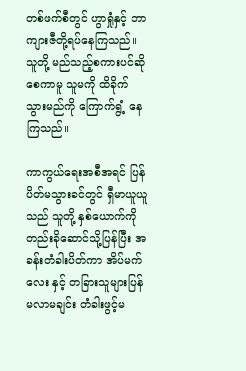တစ်ဖက်စီတွင် ဟွာရှုံနှင့် ဘာကျားဇီတို့ရပ်နေကြသည်။ သူတို့ မည်သည့်စကားပင်ဆိုစေကာမူ သူမကို ထိခိုက်သွားမည်ကို ကြောက်ရွံ့ နေကြသည်။

ကာကွယ်ရေးအစီအရင် ပြန်ပိတ်မသွားခင်တွင် ရှီမာယူယူသည် သူတို့ နှစ်ယောက်ကို တည်းခိုဆောင်သို့ပြန်ပြီး အခန်းတံခါးပိတ်ကာ အိပ်မက်လေး နှင့် တခြားသူများပြန်မလာမချင်း တံခါးဖွင့်မ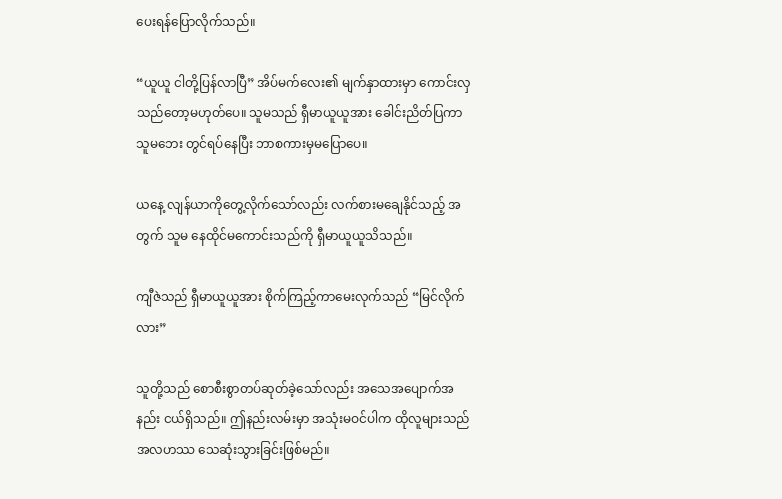ပေးရန်ပြောလိုက်သည်။

“ယူယူ ငါတို့ပြန်လာပြီ” အိပ်မက်လေး၏ မျက်နှာထားမှာ ကောင်းလှ သည်တော့မဟုတ်ပေ။ သူမသည် ရှီမာယူယူအား ခေါင်းညိတ်ပြကာ သူမဘေး တွင်ရပ်နေပြီး ဘာစကားမှမပြောပေ။

ယနေ့ လျန်ယာကိုတွေ့လိုက်သော်လည်း လက်စားမချေနိုင်သည့် အတွက် သူမ နေထိုင်မကောင်းသည်ကို ရှီမာယူယူသိသည်။

ကျီဇဲသည် ရှီမာယူယူအား စိုက်ကြည့်ကာမေးလုက်သည် “မြင်လိုက်လား”

သူတို့သည် စောစီးစွာတပ်ဆုတ်ခဲ့သော်လည်း အသေအပျောက်အနည်း ငယ်ရှိသည်။ ဤနည်းလမ်းမှာ အသုံးမဝင်ပါက ထိုလူများသည် အလဟဿ သေဆုံးသွားခြင်းဖြစ်မည်။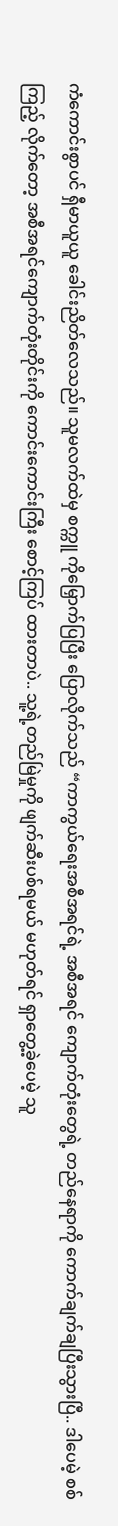ကံကောင်းစွာပင် ရှီမာယူယူ ခေါင်းညိတ်လေသည်။ သူမလက်ထဲမှ စက္ကူ ကိုမြှောက်ပြပြီး ပြောလိုက်သည် “ကာကွယ်ရေးအစီအရင်ရဲ့ အစီအရင် ကျောက်တုံးတွေရဲ့ တည်နေရာကို ကောက်ချက်ချပြီးသွားပြီ.. ဒါပေမဲ့ စစ်ကြည့် လိုက်တော့ အစီအရင်ကျောက်တုံးတိုင်းကို ကောင်းကောင်းကြီး စောင့်ကြပ် ထားတာပဲ.. သူ့ရဲ့တည်မြဲမှုကို ဖျက်ဆီးပစ်ရမယ် မဟုတ်ရင် ရှာတွေ့ခဲ့ပေမဲ့ သူ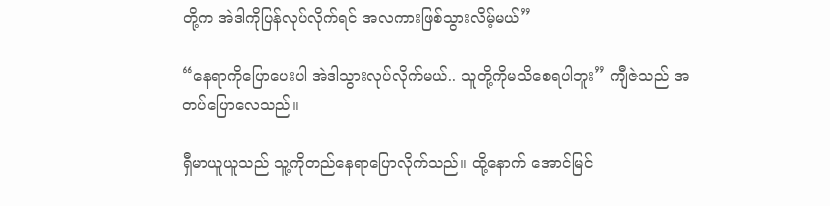တို့က အဲဒါကိုပြန်လုပ်လိုက်ရင် အလကားဖြစ်သွားလိမ့်မယ်”

“နေရာကိုပြောပေးပါ အဲဒါသွားလုပ်လိုက်မယ်.. သူတို့ကိုမသိစေရပါဘူး” ကျီဇဲသည် အတပ်ပြောလေသည်။

ရှီမာယူယူသည် သူ့ကိုတည်နေရာပြောလိုက်သည်။ ထို့နောက် အောင်မြင်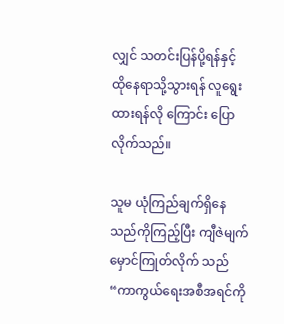လျှင် သတင်းပြန်ပို့ရန်နှင့် ထိုနေရာသို့သွားရန် လူရွေးထားရန်လို ကြောင်း ပြောလိုက်သည်။

သူမ ယုံကြည်ချက်ရှိနေသည်ကိုကြည့်ပြီး ကျီဇဲမျက်မှောင်ကြုတ်လိုက် သည် “ကာကွယ်ရေးအစီအရင်ကို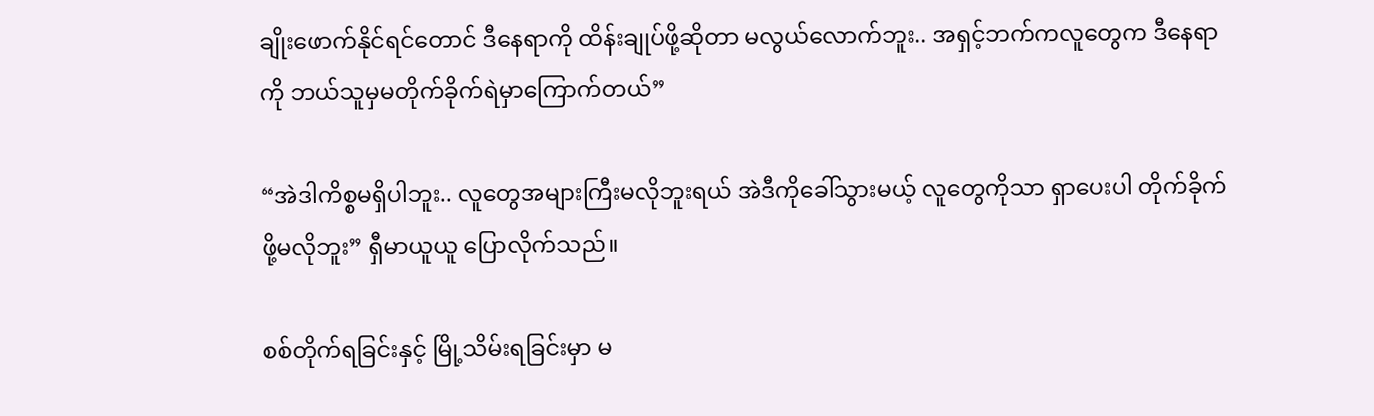ချိုးဖောက်နိုင်ရင်တောင် ဒီနေရာကို ထိန်းချုပ်ဖို့ဆိုတာ မလွယ်လောက်ဘူး.. အရှင့်ဘက်ကလူတွေက ဒီနေရာကို ဘယ်သူမှမတိုက်ခိုက်ရဲမှာကြောက်တယ်”

“အဲဒါကိစ္စမရှိပါဘူး.. လူတွေအများကြီးမလိုဘူးရယ် အဲဒီကိုခေါ်သွားမယ့် လူတွေကိုသာ ရှာပေးပါ တိုက်ခိုက်ဖို့မလိုဘူး” ရှီမာယူယူ ပြောလိုက်သည်။

စစ်တိုက်ရခြင်းနှင့် မြို့သိမ်းရခြင်းမှာ မ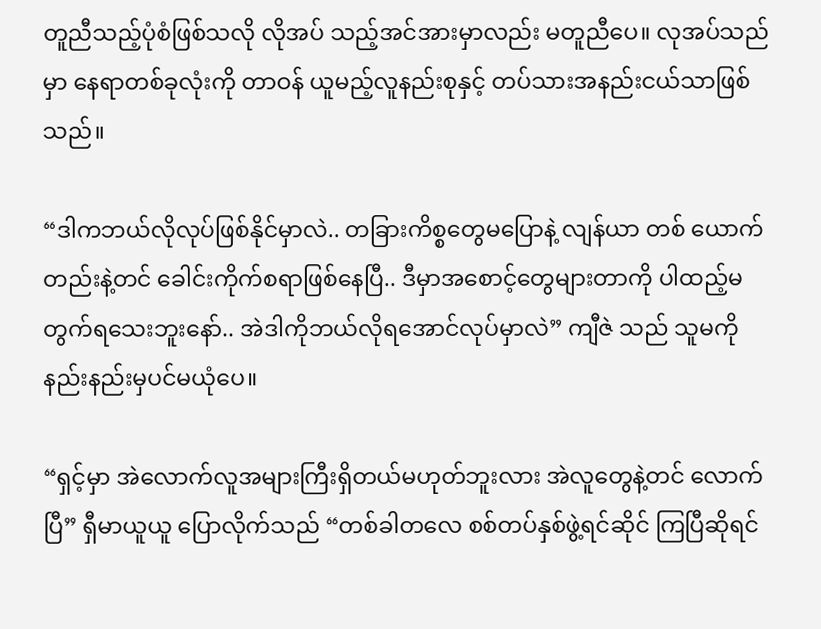တူညီသည့်ပုံစံဖြစ်သလို လိုအပ် သည့်အင်အားမှာလည်း မတူညီပေ။ လုအပ်သည်မှာ နေရာတစ်ခုလုံးကို တာဝန် ယူမည့်လူနည်းစုနှင့် တပ်သားအနည်းငယ်သာဖြစ်သည်။

“ဒါကဘယ်လိုလုပ်ဖြစ်နိုင်မှာလဲ.. တခြားကိစ္စတွေမပြောနဲ့ လျန်ယာ တစ် ယောက်တည်းနဲ့တင် ခေါင်းကိုက်စရာဖြစ်နေပြီ.. ဒီမှာအစောင့်တွေများတာကို ပါထည့်မတွက်ရသေးဘူးနော်.. အဲဒါကိုဘယ်လိုရအောင်လုပ်မှာလဲ” ကျီဇဲ သည် သူမကို နည်းနည်းမှပင်မယုံပေ။

“ရှင့်မှာ အဲလောက်လူအများကြီးရှိတယ်မဟုတ်ဘူးလား အဲလူတွေနဲ့တင် လောက်ပြီ” ရှီမာယူယူ ပြောလိုက်သည် “တစ်ခါတလေ စစ်တပ်နှစ်ဖွဲ့ရင်ဆိုင် ကြပြီဆိုရင်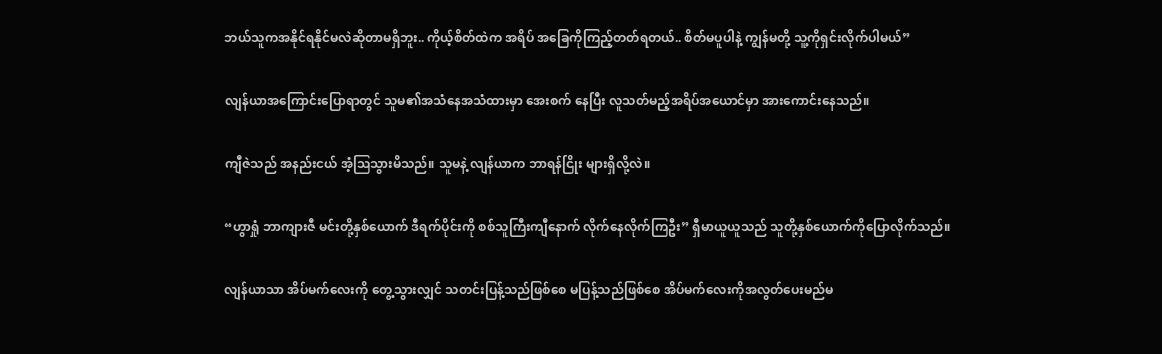ဘယ်သူကအနိုင်ရနိုင်မလဲဆိုတာမရှိဘူး.. ကိုယ့်စိတ်ထဲက အရိပ် အခြေကိုကြည့်တတ်ရတယ်.. စိတ်မပူပါနဲ့ ကျွန်မတို့ သူ့ကိုရှင်းလိုက်ပါမယ်”

လျန်ယာအကြောင်းပြောရာတွင် သူမ၏အသံနေအသံထားမှာ အေးစက် နေပြီး လူသတ်မည့်အရိပ်အယောင်မှာ အားကောင်းနေသည်။

ကျီဇဲသည် အနည်းငယ် အံ့ဩသွားမိသည်။ သူမနဲ့ လျန်ယာက ဘာရန်ငြိုး များရှိလို့လဲ။

“ဟွာရှုံ ဘာကျားဇီ မင်းတို့နှစ်ယောက် ဒီရက်ပိုင်းကို စစ်သူကြီးကျီနောက် လိုက်နေလိုက်ကြဦး” ရှီမာယူယူသည် သူတို့နှစ်ယောက်ကိုပြောလိုက်သည်။

လျန်ယာသာ အိပ်မက်လေးကို တွေ့သွားလျှင် သတင်းပြန့်သည်ဖြစ်စေ မပြန့်သည်ဖြစ်စေ အိပ်မက်လေးကိုအလွတ်ပေးမည်မ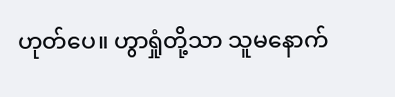ဟုတ်ပေ။ ဟွာရှုံတို့သာ သူမနောက်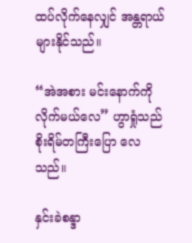ထပ်လိုက်နေလျှင် အန္တရာယ်များနိုင်သည်။

“အဲအစား မင်းနောက်ကိုလိုက်မယ်လေ” ဟွာရှုံသည် စိုးရိမ်တကြီးပြော လေသည်။

နှင်းခဲစန္ဒာ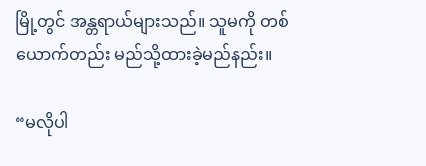မြို့တွင် အန္တရာယ်များသည်။ သူမကို တစ်ယောက်တည်း မည်သို့ထားခဲ့မည်နည်း။

“မလိုပါ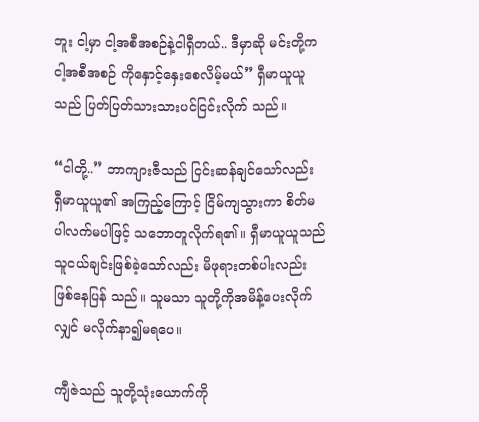ဘူး ငါ့မှာ ငါ့အစီအစဉ်နဲ့ငါရှီတယ်.. ဒီမှာဆို မင်းတို့က ငါ့အစီအစဉ် ကိုနှောင့်နှေးစေလိမ့်မယ်” ရှီမာယူယူသည် ပြတ်ပြတ်သားသားပင်ငြင်းလိုက် သည်။

“ငါတို့..” ဘာကျားဇီသည် ငြင်းဆန်ချင်သော်လည်း ရှီမာယူယူ၏ အကြည့်ကြောင့် ငြိမ်ကျသွားကာ စိတ်မပါလက်မပါဖြင့် သဘောတူလိုက်ရ၏။ ရှီမာယူယူသည် သူငယ်ချင်းဖြစ်ခဲ့သော်လည်း မိဖုရားတစ်ပါးလည်းဖြစ်နေပြန် သည်။ သူမသာ သူတို့ကိုအမိန့်ပေးလိုက်လျှင် မလိုက်နာ၍မရပေ။

ကျီဇဲသည် သူတို့သုံးယောက်ကို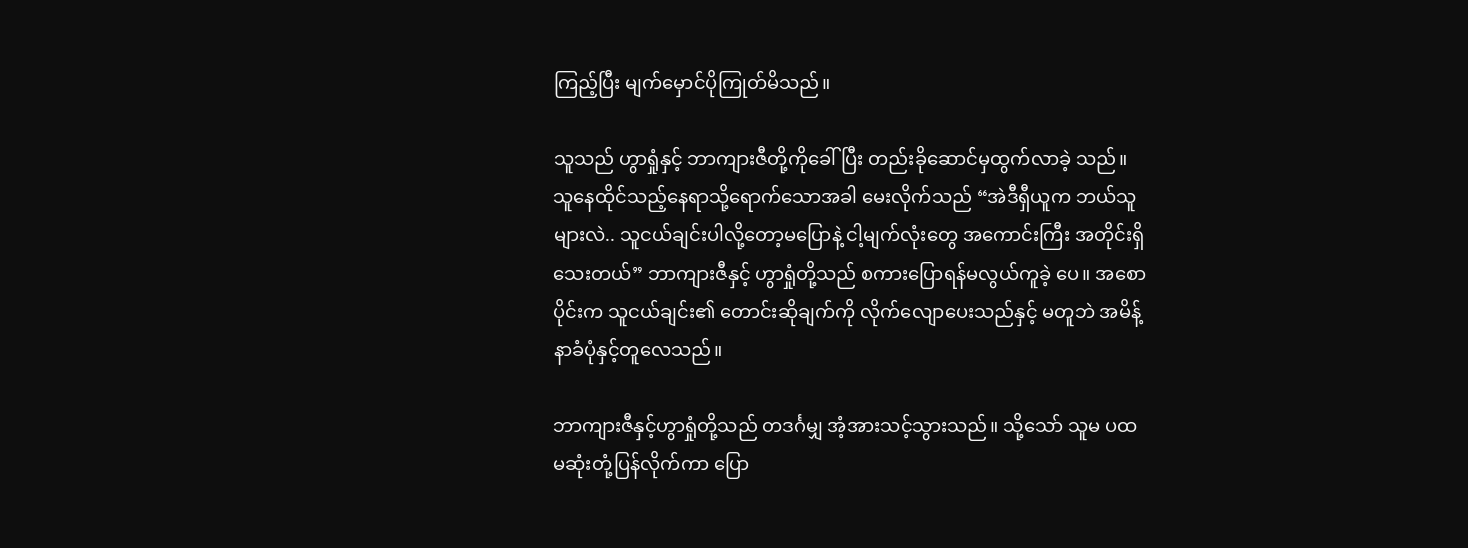ကြည့်ပြီး မျက်မှောင်ပိုကြုတ်မိသည်။

သူသည် ဟွာရှုံနှင့် ဘာကျားဇီတို့ကိုခေါ်ပြီး တည်းခိုဆောင်မှထွက်လာခဲ့ သည်။ သူနေထိုင်သည့်နေရာသို့ရောက်သောအခါ မေးလိုက်သည် “အဲဒီရှီယူက ဘယ်သူများလဲ.. သူငယ်ချင်းပါလို့တော့မပြောနဲ့ ငါ့မျက်လုံးတွေ အကောင်းကြီး အတိုင်းရှိသေးတယ်” ဘာကျားဇီနှင့် ဟွာရှုံတို့သည် စကားပြောရန်မလွယ်ကူခဲ့ ပေ။ အစောပိုင်းက သူငယ်ချင်း၏ တောင်းဆိုချက်ကို လိုက်လျောပေးသည်နှင့် မတူဘဲ အမိန့်နာခံပုံနှင့်တူလေသည်။

ဘာကျားဇီနှင့်ဟွာရှုံတို့သည် တဒင်္ဂမျှ အံ့အားသင့်သွားသည်။ သို့သော် သူမ ပထမဆုံးတုံ့ပြန်လိုက်ကာ ပြော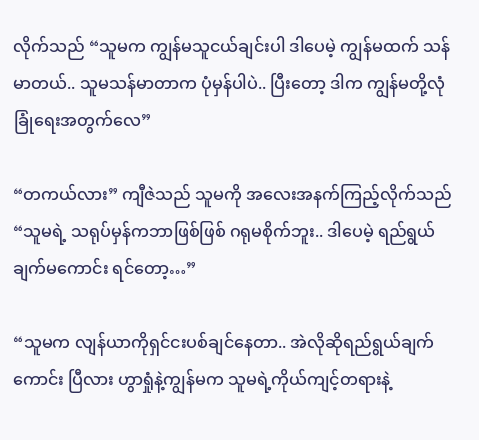လိုက်သည် “သူမက ကျွန်မသူငယ်ချင်းပါ ဒါပေမဲ့ ကျွန်မထက် သန်မာတယ်.. သူမသန်မာတာက ပုံမှန်ပါပဲ.. ပြီးတော့ ဒါက ကျွန်မတို့လုံခြုံရေးအတွက်လေ”

“တကယ်လား” ကျီဇဲသည် သူမကို အလေးအနက်ကြည့်လိုက်သည် “သူမရဲ့ သရုပ်မှန်ကဘာဖြစ်ဖြစ် ဂရုမစိုက်ဘူး.. ဒါပေမဲ့ ရည်ရွယ်ချက်မကောင်း ရင်တော့…”

“သူမက လျန်ယာကိုရှင်ငးပစ်ချင်နေတာ.. အဲလိုဆိုရည်ရွယ်ချက်ကောင်း ပြီလား ဟွာရှုံနဲ့ကျွန်မက သူမရဲ့ကိုယ်ကျင့်တရားနဲ့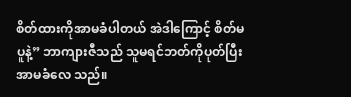စိတ်ထားကိုအာမခံပါတယ် အဲဒါကြောင့် စိတ်မပူနဲ့” ဘာကျားဇီသည် သူမရင်ဘတ်ကိုပုတ်ပြီး အာမခံလေ သည်။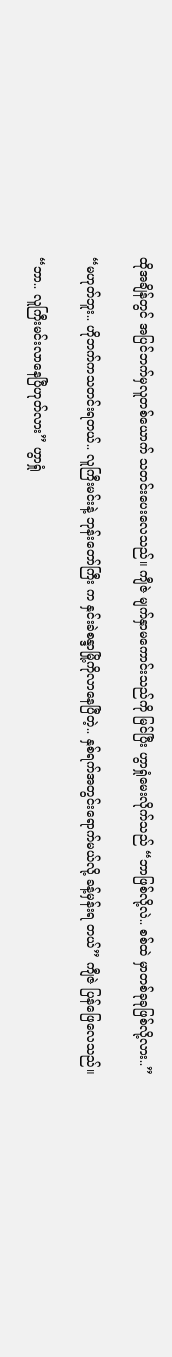ထိုအချိန်တွင် အပြင်ဘက်မှလူတစ်ယောက် သတင်းပေးလေသည်။ ကျီဇဲ မျက်နှာမကောင်းသည်ကို မြင်ပြီး ဟွာရှုံမေးလိုက်သည် “ဘာဖြစ်လို့လဲ.. စစ်ထဲ မှာတစ်ခုခုဖြစ်လို့လား..”

“မဟုတ်ဘူး.. ဟိုဘက်ကသတင်းရတယ်.. လူကြီးမင်းနဲ့ ဘုန်းတော်ကြီး က နှင်းခဲစန္ဒာမြို့ကိုလာနေပြီတဲ့.. နှစ်ရက်အတွင်းရောက်မယ်လို့ ခန့်မှန်းရ တယ်” ကျီဇဲ ပြန်ဖြေလေသည်။

“ဘာ.. လူကြီးမင်းလာနေပြီဟုတ်လား” ဟွာရှုံ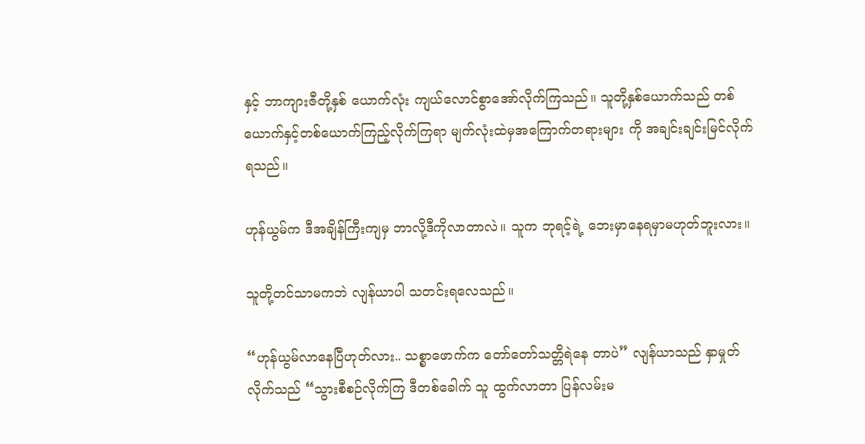နှင့် ဘာကျားဇီတို့နှစ် ယောက်လုံး ကျယ်လောင်စွာအော်လိုက်ကြသည်။ သူတို့နှစ်ယောက်သည် တစ် ယောက်နှင့်တစ်ယောက်ကြည့်လိုက်ကြရာ မျက်လုံးထဲမှအကြောက်တရားများ ကို အချင်းချင်းမြင်လိုက်ရသည်။

ဟုန်ယွမ်က ဒီအချိန်ကြီးကျမှ ဘာလို့ဒီကိုလာတာလဲ။ သူက ဘုရင့်ရဲ့ ဘေးမှာနေရမှာမဟုတ်ဘူးလား။

သူတို့တင်သာမကဘဲ လျန်ယာပါ သတင်းရလေသည်။

“ဟုန်ယွမ်လာနေပြီဟုတ်လား.. သစ္စာဖောက်က တော်တော်သတ္တိရဲနေ တာပဲ” လျန်ယာသည် နှာမှုတ်လိုက်သည် “သွားစီစဉ်လိုက်ကြ ဒီတစ်ခေါက် သူ ထွက်လာတာ ပြန်လမ်းမ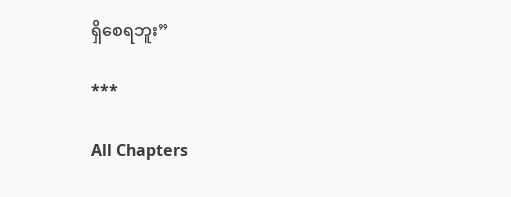ရှိစေရဘူး”

***

All Chapters